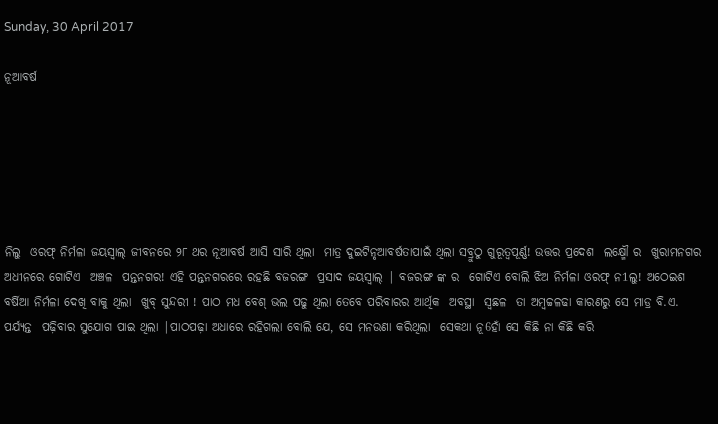Sunday, 30 April 2017

ନୂଆବର୍ଷ






ନିଲୁ  ଓରଫ୍ ନିର୍ମଳା ଜୟସ୍ୱାଲ୍ ଜୀବନରେ ୨୮ ଥର ନୂଆବର୍ଷ ଆସି ସାରି ଥିଲା  ମାତ୍ର ଦୁଇଟିନୃଆବର୍ଷତାପାଇଁ ଥିଲା ସବ୍ରୁଠୁ ଗୁରୂତ୍ଵପୂର୍ଣ୍ଣ! ଉତ୍ତର ପ୍ରଦେଶ  ଲକ୍ଷ୍ମୌ ର  ଖୁରାମନଗର ଅଧୀନରେ ଗୋଟିଏ  ଅଞ୍ଚଳ  ପନ୍ତନଗର! ଏହି ପନ୍ତନଗରରେ ରହଛି ବଜରଙ୍ଗ  ପ୍ରସାଦ ଜୟସ୍ୱାଲ୍ | ବଜରଙ୍ଗ ଙ୍କ ର  ଗୋଟିଏ ବୋଲି ଝିଅ ନିର୍ମଳା ଓରଫ୍ ନ1ଲୁ! ଅଠେଇଶ ବର୍ଷିଆ ନିର୍ମଳା ଦେଖି ବାକୁ ଥିଲା  ଖୁବ୍ ସୁନ୍ଦରୀ ! ପାଠ ମଧ ବେଶ୍ ଭଲ ପଢୁ ଥିଲା ତେବେ ପରିବାରର ଆର୍ଥିକ  ଅବସ୍ଥା  ସ୍ଵଛଳ  ତା ଅମ୍ୱଚ୍ଚଳଢା କାରଣରୁ ସେ ମାଡ୍ର ବି.ଏ. ପର୍ଯ୍ୟନ୍ତ  ପଢ଼ିବାର ସୁଯୋଗ ପାଇ ଥିଲା |ପାଠପଢ଼ା ଅଧାରେ ରହିଗଲା ବୋଲି ଯେ, ସେ ମନଉଣା କରିଥିଲା  ସେକଥା ନୂ6ହାଁ ସେ କିଛି ନା କିଛି କରି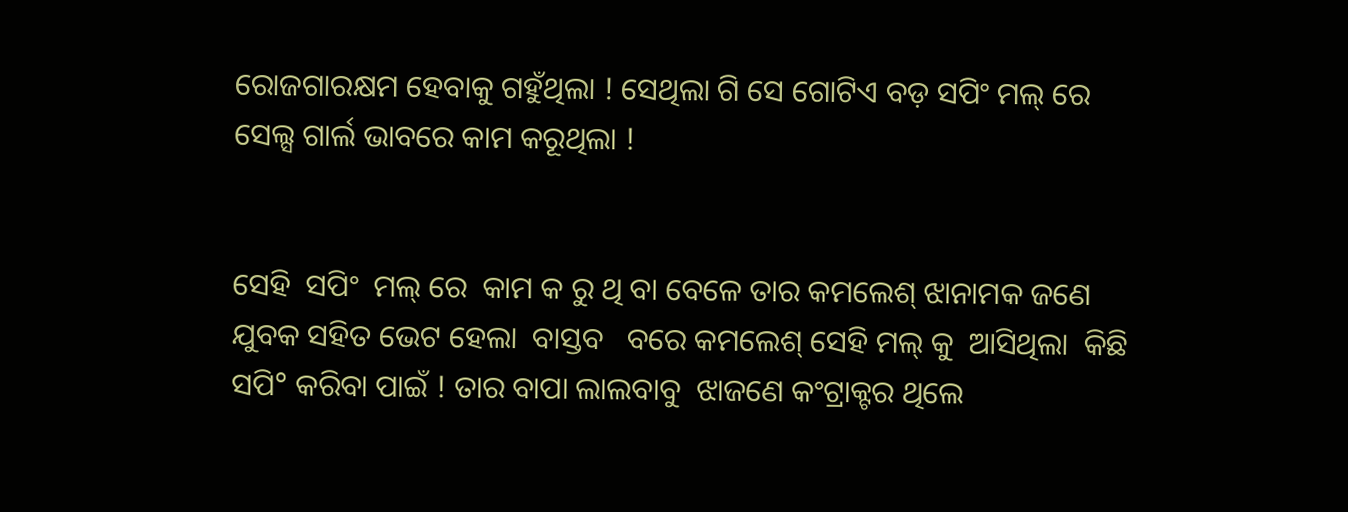ରୋଜଗାରକ୍ଷମ ହେବାକୁ ଗହୁଁଥିଲା ! ସେଥିଲା ଗି ସେ ଗୋଟିଏ ବଡ଼ ସପିଂ ମଲ୍ ରେ  ସେଲ୍ସ ଗାର୍ଲ ଭାବରେ କାମ କରୂଥିଲା !


ସେହି  ସପିଂ  ମଲ୍ ରେ  କାମ କ ରୁ ଥି ବା ବେଳେ ତାର କମଲେଶ୍ ଝାନାମକ ଜଣେ ଯୁବକ ସହିତ ଭେଟ ହେଲା  ବାସ୍ତବ   ବରେ କମଲେଶ୍ ସେହି ମଲ୍ କୁ  ଆସିଥିଲା  କିଛି ସପି° କରିବା ପାଇଁ ! ତାର ବାପା ଲାଲବାବୁ  ଝାଜଣେ କଂଟ୍ରାକ୍ଟର ଥିଲେ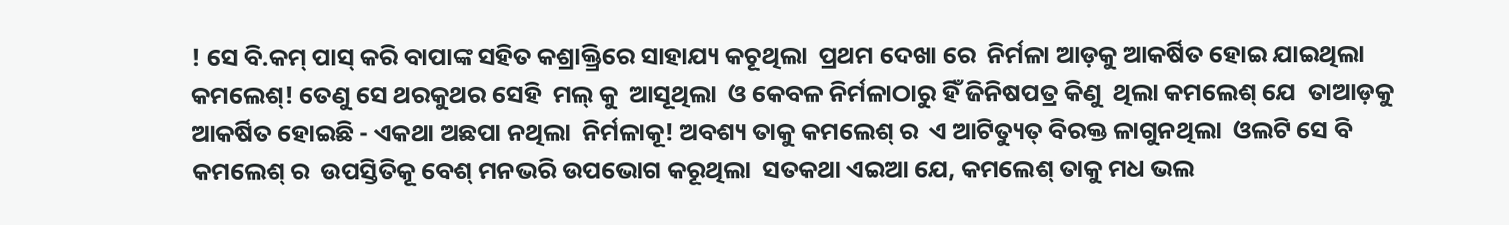! ସେ ବି.କମ୍ ପାସ୍ କରି ବାପାଙ୍କ ସହିତ କଶ୍ରାକ୍ତ୍ରିରେ ସାହାଯ୍ୟ କଚୂଥିଲା  ପ୍ରଥମ ଦେଖା ରେ  ନିର୍ମଳା ଆଡ଼କୁ ଆକର୍ଷିତ ହୋଇ ଯାଇଥିଲା  କମଲେଶ୍! ତେଣୁ ସେ ଥରକୁଥର ସେହି  ମଲ୍ କୁ  ଆସୂଥିଲା  ଓ କେବଳ ନିର୍ମଳାଠାରୁ ହିଁ ଜିନିଷପତ୍ର କିଣୁ  ଥିଲା କମଲେଶ୍ ଯେ  ତାଆଡ଼କୁ ଆକର୍ଷିତ ହୋଇଛି - ଏକଥା ଅଛପା ନଥିଲା  ନିର୍ମଳାକୂ! ଅବଶ୍ୟ ତାକୁ କମଲେଶ୍ ର  ଏ ଆଟିତ୍ୟୁତ୍ ବିରକ୍ତ ଳାଗୁନଥିଲା  ଓଲଟି ସେ ବି କମଲେଶ୍ ର  ଉପସ୍ତିତିକୂ ବେଶ୍ ମନଭରି ଉପଭୋଗ କରୂଥିଲା  ସତକଥା ଏଇଆ ଯେ, କମଲେଶ୍ ତାକୁ ମଧ ଭଲ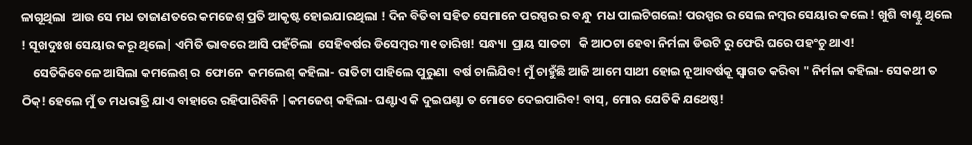ଳାଗୂଥିଲା  ଆଉ ସେ ମଧ ତାଜାଣତରେ କମଜେଶ୍ ପ୍ରତି ଆକୃଷ୍ଟ ହୋଇଯାରଥିଲା ! ଦିନ ବିତିବା ସହିତ ସେମାନେ ପରସ୍ପର ର ବନ୍ଧୁ  ମଧ ପାଲଟିଗଲେ! ପରସ୍ପର ର ସେଲ ନମ୍ବର ସେୟାର କଲେ ! ଖୁଶି ବାଣ୍ଟୁ ଥିଲେ ! ସୂଖଦୁଃଖ ସେୟାର କରୂ ଥିଲେ| ଏମିତି ଭାବରେ ଆସି ପହଁଚିଲା  ସେହିବର୍ଷର ଡିସେମ୍ବର ୩୧ ତାରିଖ! ସନ୍ଧ୍ୟା  ପ୍ରାୟ ସାତଟା   କି ଆଠଟା ହେବା ନିର୍ମଳା ଡିଉଟି ରୁ ଫେରି ଘରେ ପହଂଚୁ ଥାଏ!
    ସେତିକିବେଳେ ଆସିଲା କମଲେଶ୍ ର  ଫୋନେ  କମଲେଶ୍ କହିଲା- ରାତିଟା ପାହିଲେ ପୁରୁଣା  ବର୍ଷ ଚାଲିଯିବ! ମୁଁ ଚାହୁଁଛି ଆଜି ଆମେ ସାଥୀ ହୋଇ ନୂଆବର୍ଷକୂ ସ୍ୱାଗତ କରିବା " ନିର୍ମଳା କହିଲା- ସେକଥୀ ତ ଠିକ୍! ହେଲେ ମୁଁ ତ ମଧରାତ୍ରି ଯାଏ ବାହାରେ ରହିପାରିବିନି |କମଜେଶ୍ କହିଲା- ଘଣ୍ଟାଏ କି ଦୁଇଘଣ୍ଟା ତ ମୋତେ ଦେଇପାରିବ! ବାସ୍, ମୋଋ ଯେତିକି ଯଥେଷ୍ଠ!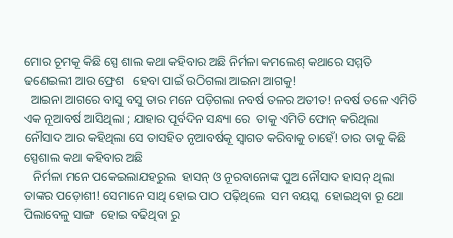ମୋର ଚୂମକୂ କିଛି ସ୍ପେ ଶାଲ କଥା କହିବାର ଅଛି ନିର୍ମଳା କମଲେଶ୍ କଥାରେ ସମ୍ମତି  ଢଣେଇଲୀ ଆଉ ଫ୍ରେଶ   ହେବା ପାଇଁ ଉଠିଗଲା ଆଇନା ଆଗକୁ!
  ଆଇନା ଆଗରେ ବାସୁ ବସୁ ତାର ମନେ ପଡ଼ିଗଲା ନବର୍ଷ ତଳର ଅତୀତ! ନବର୍ଷ ତଳେ ଏମିତି ଏକ ନୂଆବର୍ଷ ଆସିଥିଲା ; ଯାହାର ପୂର୍ବଦିନ ସନ୍ଧ୍ୟା ରେ  ତାକୁ ଏମିତି ଫୋନ୍ କରିଥିଲା  ନୌସାଦ ଆର କହିଥିଲା ସେ ତାସହିତ ନୃଆବର୍ଷକୂ ସ୍ଵାଗତ କରିବାକୁ ଚାହେଁ! ତାର ତାକୁ କିଛି ସ୍ପେଶାଲ କଥା କହିବାର ଅଛି
   ନିର୍ମଳା ମନେ ପକେଇଲାଯହରୁଲ  ହାସନ୍ ଓ ନୂରବାନୋଙ୍କ ପୁଅ ନୌସାଦ ହାସନ୍ ଥିଲା  ତାଙ୍କର ପଡ଼ୋଶୀ! ସେମାନେ ସାଥି ହୋଇ ପାଠ ପଢ଼ିଥିଲେ  ସମ ବୟସ୍କ  ହୋଇଥିବା ରୂ ଥୋ ପିଲାବେଳୁ ସାଙ୍ଗ  ହୋଇ ବଢିଥିବା ରୁ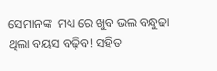ସେମାନଙ୍କ  ମଧ୍ୟ ରେ ଖୁବ ଭଲ ବନ୍ଧୁଢା ଥିଲା ବୟସ ବଢ଼ିବ! ସହିତ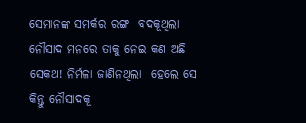ସେମାନଙ୍କ ସମର୍କର ରଙ୍ଗ  ବଦକୂଥିଲା  ନୌସାଦ ମନରେ ତାକୁ ନେଇ କଣ ଅଛି ସେକଥ! ନିର୍ମଳା ଜାଣିନଥିଲା  ହେଲେ ସେ କିନ୍ତୁ ନୌସାଦକୂ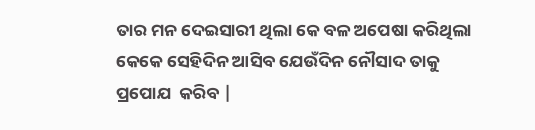ତାର ମନ ଦେଇସାରୀ ଥିଲା କେ ବଳ ଅପେଷା କରିଥିଲା  କେକେ ସେହିଦିନ ଆସିବ ଯେଉଁଦିନ ନୌସାଦ ତାକୁ ପ୍ରପୋଯ  କରିବ |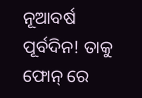ନୂଆବର୍ଷ ପୂର୍ବଦିନ! ତାକୁ ଫୋନ୍ ରେ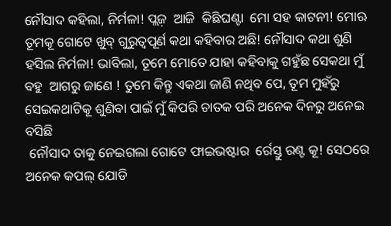ନୌସାଦ କହିଲା, ନିର୍ମଳା! ପ୍ଲଜ଼  ଆଜି  କିଛିଘଣ୍ଟା  ମୋ ସହ କାଟନୀ! ମୋଋ ତୂମକୂ ଗୋଟେ ଖୁବ୍ ଗୁରୁତ୍ୱପୂର୍ଣ କଥା କହିବାର ଅଛି! ନୌସାଦ କଥା ଶୁଣି ହସିଲ ନିର୍ମଳା! ଭାବିଲା, ତୂମେ ମୋତେ ଯାହା କହିବାକୁ ଗହୁଁଛ ସେକଥା ମୁଁ ବହୁ  ଆଗରୁ ଜାଣେ ! ତୁମେ କିନ୍ତୁ ଏକଥା ଜାଣି ନଥିବ ପେ, ତୂମ ମୁହଁରୁ ସେଇକଥାଟିକୂ ଶୁଣିବା ପାଇଁ ମୁଁ କିପରି ଚାତକ ପରି ଅନେକ ଦିନରୁ ଅନେଇ ବସିଛି
 ନୌସାଦ ତାକୁ ନେଇଗଲା ଗୋଟେ ଫାଇଭଷ୍ଟାର  ର୍ରେସ୍ତୁ ରଣ୍ଟ କୂ! ସେଠରେ ଅନେକ କପଲ୍ ଯୋଡି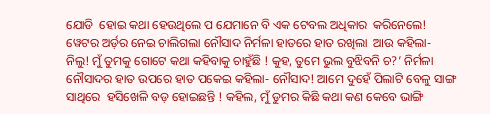ଯୋଡି  ହୋଇ କଥା ହେଉଥିଲେ ପ ଯେମାନେ ବି ଏକ ଟେବଲ ଅଧିକାର  କରିନେଲେ! ୱେଟର ଅର୍ଡ଼ର ନେଇ ଚାଲିଗଲା ନୌସାଦ ନିର୍ମଳା ହାତରେ ହାତ ରଖିଲା  ଆଉ କହିଲା- ନିଲୁ! ମୁଁ ତୁମକୁ ଗୋଟେ କଥା କହିବାକୁ ଚାହୁଁଛି ! କୁହ, ତୁମେ ଭୁଲ ବୁଝିବନି ଚ?’ ନିର୍ମଳା ନୌସାଦର ହାତ ଉପରେ ହାତ ପକେଇ କହିଲା- ନୌସାଦ! ଆମେ ଦୁହେଁ ପିଲାଟି ବେଳୁ ସାଙ୍ଗ  ସାଥିରେ  ହସିଖେଳି ବଡ଼ ହୋଇଛନ୍ତି ! କହିଲ, ମୁଁ ଡୁମର କିଛି କଥା କଣ କେବେ ଭାଙ୍ଗି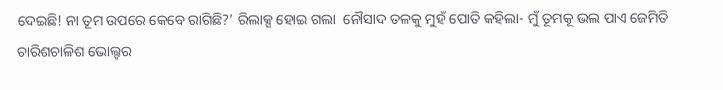ଦେଇଛି! ନା ତୂମ ଉପରେ କେବେ ରାଗିଛି?’ ରିଲାକ୍ସ ହୋଇ ଗଲା  ନୌସାଦ ତଳକୁ ମୁହଁ ପୋତି କହିଲା- ମୁଁ ତୂମକୂ ଭଲ ପାଏ ଜେମିତି ଚାରିଶଚାଳିଶ ଭୋଲ୍ଟର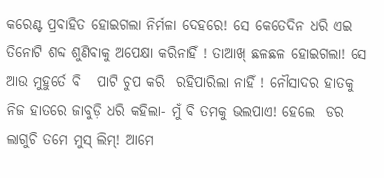କରେଣ୍ଟ ପ୍ରବାହିତ ହୋଇଗଲା ନିର୍ମଳା ଦେହରେ! ସେ କେତେଦିନ ଧରି ଏଇ ତିନୋଟି ଶବ୍ଦ ଶୁଣିବାକୁ ଅପେକ୍ଷା କରିନାହିଁ ! ତାଆଖ୍ ଛଳଛଳ ହୋଇଗଲା! ସେ ଆଉ ମୁହୁର୍ତେ ବି   ପାଟି ଚୁପ କରି  ରହିପାରିଲା ନାହିଁ ! ନୌସାଦର ହାତକୁ ନିଜ ହାତରେ ଜାବୁଡ଼ି ଧରି କହିଲା- ମୁଁ ବି ତମକୁ ଭଲପାଏ! ହେଲେ  ଡର ଲାଗୁଚି ତମେ ମୁସ୍ ଲିମ୍! ଆମେ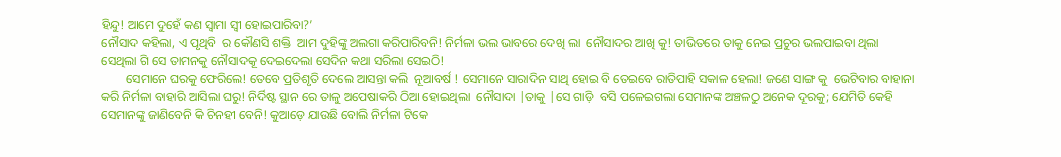ହିନ୍ଦୁ! ଆମେ ଦୁହେଁ କଣ ସ୍ୱାମା ସ୍ଵୀ ହୋଇପାରିବା?’
ନୌସାଦ କହିଲା, ଏ ପୃଥିବି  ର କୌଣସି ଶକ୍ତି  ଆମ ଦୁହିଙ୍କୁ ଅଲଗା କରିପାରିବନି! ନିର୍ମଳା ଭଲ ଭାବରେ ଦେଖି ଲା  ନୌସାଦର ଆଖି କୁ! ତାଭିତରେ ତାକୁ ନେଇ ପ୍ରଚୁର ଭଲପାଇବା ଥିଲା  ସେଥିଲା ଗି ସେ ତାମନକୁ ନୌସାଦକୂ ଦେଇଦେଲା ସେଦିନ କଥା ସରିଲା ସେଇଠି!
        ସେମାନେ ଘରକୁ ଫେରିଲେ! ତେବେ ପ୍ରତିଶୃତି ଦେଲେ ଆସନ୍ତା କଲି  ନୂଆବର୍ଷ ! ସେମାନେ ସାରାଦିନ ସାଥି ହୋଇ ବି ତେଇବେ ରାତିପାହି ସକାଳ ହେଲା! ଜଣେ ସାଙ୍ଗ କୁ  ଭେଟିବାର ବାହାନା କରି ନିର୍ମଳା ବାହାରି ଆସିଲା ଘରୁ! ନିର୍ଦିଷ୍ଟ ସ୍ଥାନ ରେ ତାଳୁ ଅପେଷାକରି ଠିଆ ହୋଇଥିଲା  ନୌସାଦା |ତାକୁ |ସେ ଗାଡ଼ି  ବସି ପଳେଇଗଲା ସେମାନଙ୍କ ଅଞ୍ଚଳଠୁ ଅନେକ ଦୂରକୁ; ଯେମିତି କେହି ସେମାନଙ୍କୁ ଜାଣିବେନି କି ଚିନହୀ ବେନି! କୁଆଡ଼େ ଯାଉଛି ବୋଲି ନିର୍ମଳା ଟିକେ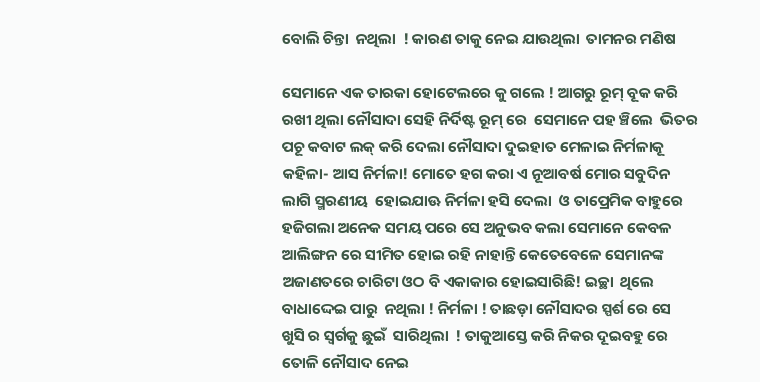ବୋଲି ଚିନ୍ତା  ନଥିଲା  ! କାରଣ ତାକୁ ନେଇ ଯାଉଥିଲା  ତାମନର ମଣିଷ

ସେମାନେ ଏକ ତାରକା ହୋଟେଲରେ କୁ ଗଲେ ! ଆଗରୁ ରୂମ୍ ବୂକ କରି  ରଖୀ ଥିଲା ନୌସାଦା ସେହି ନିର୍ଦିଷ୍ଟ ରୂମ୍ ରେ  ସେମାନେ ପହ ଞ୍ଚିଲେ  ଭିତର ପଚୂ କବାଟ ଲକ୍ କରି ଦେଲା ନୌସାଦା ଦୁଇହାତ ମେଳାଇ ନିର୍ମଳାକୂ କହିଳା- ଆସ ନିର୍ମଳା! ମୋତେ ହଗ କରା ଏ ନୂଆବର୍ଷ ମୋର ସବୁଦିନ ଲାଗି ସ୍ମରଣୀୟ  ହୋଇଯାଊ ନିର୍ମଳା ହସି ଦେଲା  ଓ ତାପ୍ରେମିକ ବାହୁରେ ହଜିଗଲା ଅନେକ ସମୟ ପରେ ସେ ଅନୁଭବ କଲା ସେମାନେ କେବଳ ଆଲିଙ୍ଗନ ରେ ସୀମିତ ହୋଇ ରହି ନାହାନ୍ତି କେତେବେଳେ ସେମାନଙ୍କ ଅଜାଣତରେ ଚାରିଟା ଓଠ ବି ଏକାକାର ହୋଇସାରିଛି! ଇଚ୍ଛା  ଥିଲେ  ବାଧାଦ୍ଦେଇ ପାରୁ  ନଥିଲା ! ନିର୍ମଳା ! ତାଛଡ଼ା ନୌସାଦର ସ୍ପର୍ଶ ରେ ସେ  ଖୁସି ର ସ୍ଵର୍ଗକୁ ଛୁଇଁ  ସାରିଥିଲା  ! ତାକୁଆସ୍ତେ କରି ନିକର ଦୂଇବହୁ ରେ ତୋଳି ନୌସାଦ ନେଇ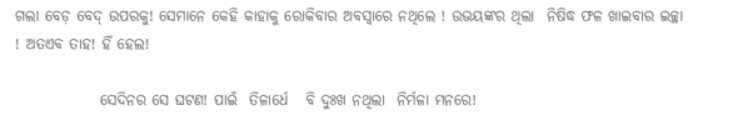ଗଲା ବେଡ଼ ବେଦ୍ ଉପରକୁ! ସେମାନେ କେହି କାହାକୁ ରୋକିବାର ଅବସ୍ୱାରେ ନଥିଲେ ! ଉଭୟଙ୍କର ଥିଲା  ନିଷିଦ୍ଧ ଫଳ ଖାଇବାର ଇଚ୍ଛା  ! ଅତଏବ ତାହ! ହିଁ ହେଲ!

              ସେଦିନର ସେ ଘଟଣ! ପାଇଁ  ତିଳାର୍ଧେ   ବି ଦୁଃଖ ନଥିଲା  ନିର୍ମଳା ମନରେ!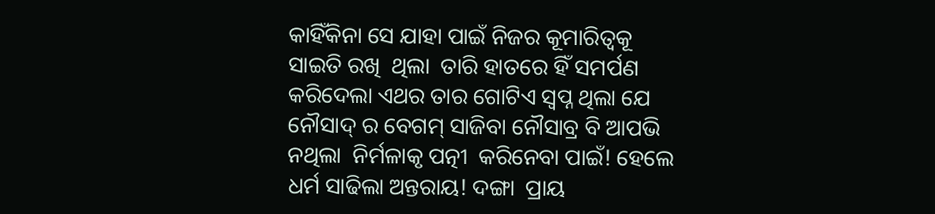କାହିଁକିନା ସେ ଯାହା ପାଇଁ ନିଜର କୂମାରିତ୍ୱକୂ ସାଇତି ରଖି  ଥିଲା  ତାରି ହାତରେ ହିଁ ସମର୍ପଣ କରିଦେଲା ଏଥର ତାର ଗୋଟିଏ ସ୍ବପ୍ନ ଥିଲା ଯେ   ନୌସାଦ୍ ର ବେଗମ୍ ସାଜିବା ନୌସାବ୍ର ବି ଆପଭି ନଥିଲା  ନିର୍ମଳାକୃ ପତ୍ନୀ  କରିନେବା ପାଇଁ! ହେଲେ  ଧର୍ମ ସାଢିଲା ଅନ୍ତରାୟ! ଦଙ୍ଗା  ପ୍ରାୟ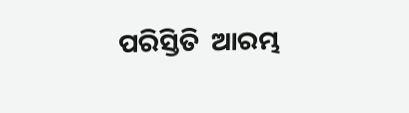ପରିସ୍ତିତି  ଆରମ୍ଭ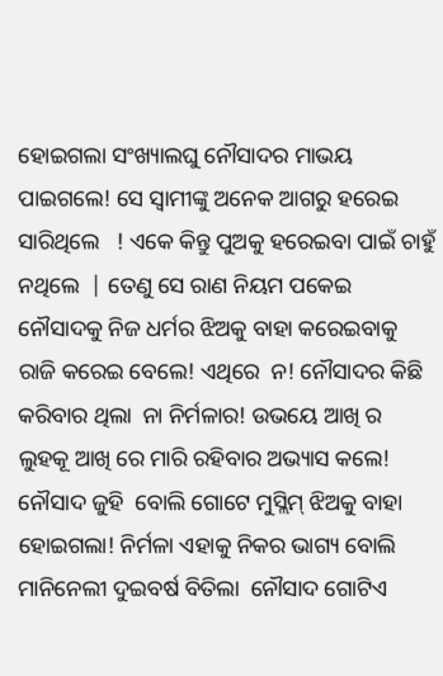ହୋଇଗଲା ସଂଖ୍ୟାଲଘୁ ନୌସାଦର ମାଭୟ ପାଇଗଲେ! ସେ ସ୍ୱାମୀଙ୍କୁ ଅନେକ ଆଗରୁ ହରେଇ ସାରିଥିଲେ   ! ଏକେ କିନ୍ତୁ ପୁଅକୁ ହରେଇବା ପାଇଁ ଚାହୁଁ ନଥିଲେ  | ତେଣୁ ସେ ରାଣ ନିୟମ ପକେଇ ନୌସାଦକୁ ନିଜ ଧର୍ମର ଝିଅକୁ ବାହା କରେଇବାକୁ ରାଜି କରେଇ ବେଲେ! ଏଥିରେ  ନ! ନୌସାଦର କିଛି କରିବାର ଥିଲା  ନା ନିର୍ମଳାର! ଉଭୟେ ଆଖି ର ଲୁହକୂ ଆଖି ରେ ମାରି ରହିବାର ଅଭ୍ୟାସ କଲେ! ନୌସାଦ ଜୁହି  ବୋଲି ଗୋଟେ ମୁସ୍ଲିମ୍ ଝିଅକୁ ବାହା ହୋଇଗଲା! ନିର୍ମଳା ଏହାକୁ ନିକର ଭାଗ୍ୟ ବୋଲି  ମାନିନେଲୀ ଦୁଇବର୍ଷ ବିତିଲା  ନୌସାଦ ଗୋଟିଏ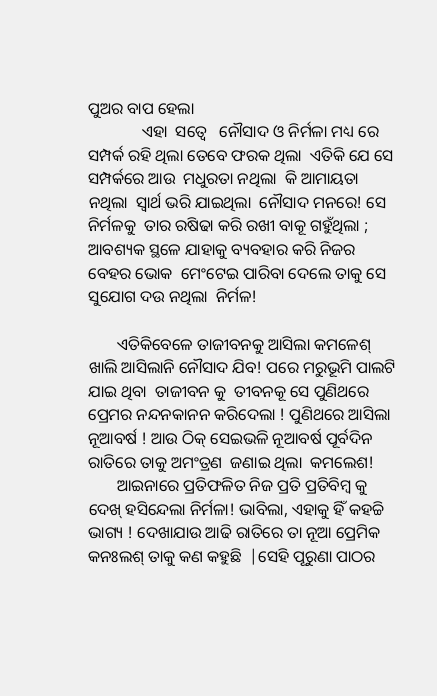ପୁଅର ବାପ ହେଲା
             ଏହା  ସତ୍ୱେ   ନୌସାଦ ଓ ନିର୍ମଳା ମଧ୍ୟ ରେ  ସମ୍ପର୍କ ରହି ଥିଲା ତେବେ ଫରକ ଥିଲା  ଏତିକି ଯେ ସେ ସମ୍ପର୍କରେ ଆଉ  ମଧୁରତା ନଥିଲା  କି ଆମାୟତା ନଥିଲା  ସ୍ୱାର୍ଥ ଭରି ଯାଇଥିଲା  ନୌସାଦ ମନରେ! ସେ ନିର୍ମଳକୁ  ତାର ରଷିଢା କରି ରଖୀ ବାକୂ ଗହୁଁଥିଲା ; ଆବଶ୍ୟକ ସ୍ଥଳେ ଯାହାକୁ ବ୍ୟବହାର କରି ନିଜର ବେହର ଭୋକ  ମେଂଟେଇ ପାରିବା ଦେଲେ ତାକୁ ସେ ସୁଯୋଗ ଦଉ ନଥିଲା  ନିର୍ମଳ!

       ଏତିକିବେଳେ ତାଜୀବନକୁ ଆସିଲା କମଳେଶ୍  ଖାଲି ଆସିଲାନି ନୌସାଦ ଯିବ! ପରେ ମରୁଭୂମି ପାଲଟି ଯାଇ ଥିବା  ତାଜୀବନ କୁ  ତୀବନକୂ ସେ ପୁଣିଥରେ ପ୍ରେମର ନନ୍ଦନକାନନ କରିଦେଲା ! ପୁଣିଥରେ ଆସିଲା ନୂଆବର୍ଷ ! ଆଉ ଠିକ୍ ସେଇଭଳି ନୂଆବର୍ଷ ପୂର୍ବଦିନ ରାତିରେ ତାକୁ ଅମଂତ୍ରଣ  ଜଣାଇ ଥିଲା  କମଲେଶ!
       ଆଇନାରେ ପ୍ରତିଫଳିତ ନିଜ ପ୍ରତି ପ୍ରତିବିମ୍ବ କୁ  ଦେଖ୍ ହସିନ୍ଦେଲା ନିର୍ମଳା! ଭାବିଲା, ଏହାକୁ ହିଁ କହଚ୍ଚି ଭାଗ୍ୟ ! ଦେଖାଯାଉ ଆଢି ରାତିରେ ତା ନୂଆ ପ୍ରେମିକ କନଃଲଶ୍ ତାକୁ କଣ କହୁଛି  |ସେହି ପୂରୁଣା ପାଠର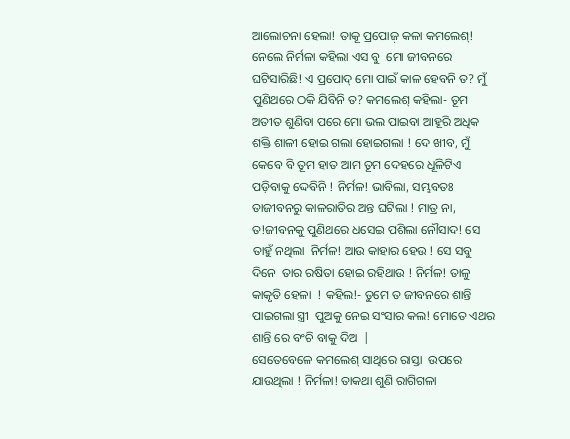ଆଲୋଚନା ହେଲା! ତାକୂ ପ୍ରପୋଜ଼ କଳା କମଲେଶ୍! ନେଲେ ନିର୍ମଳା କହିଲା ଏସ ବୁ  ମୋ ଜୀବନରେ ଘଟିସାରିଛି! ଏ ପ୍ରପୋଦ୍ ମୋ ପାଇଁ କାଳ ହେବନି ତ? ମୁଁ ପୁଣିଥରେ ଠକି ଯିବିନି ତ? କମଲେଶ୍ କହିଲା- ତୂମ ଅତୀତ ଶୁଣିବା ପରେ ମୋ ଭଲ ପାଇବା ଆହୂରି ଅଧିକ ଶକ୍ତି ଶାଳୀ ହୋଇ ଗଲା ହୋଇଗଲା ! ଦେ ଖୀବ, ମୁଁ କେବେ ବି ତୂମ ହାତ ଆମ ତୂମ ଦେହରେ ଧୂଳିଟିଏ
ପଡ଼ିବାକୁ ଦ୍ଦେବିନି ! ନିର୍ମଳ! ଭାବିଲା, ସମ୍ଭବତଃ ତାଜୀବନରୁ କାଳରାତିର ଅନ୍ତ ଘଟିଲା ! ମାତ୍ର ନା, ତ!ଜୀବନକୁ ପୁଣିଥରେ ଧସେଇ ପଶିଲା ନୌସାଦ! ସେ ତାହୁଁ ନଥିଲା  ନିର୍ମଳ! ଆଉ କାହାର ହେଉ ! ସେ ସବୁ ଦିନେ  ତାର ରଷିତା ହୋଇ ରହିଥାଉ ! ନିର୍ମଳ! ତାଳୁ କାକୃତି ହେଳା  ! କହିଲ!- ତୁମେ ତ ଜୀବନରେ ଶାନ୍ତି  ପାଇଗଲା ସ୍ତ୍ରୀ  ପୁଅକୁ ନେଇ ସଂସାର କଲ! ମୋତେ ଏଥର ଶାନ୍ତି ରେ ବଂଚି ବାକୁ ଦିଅ  |
ସେତେବେଳେ କମଲେଶ୍ ସାଥିରେ ରାସ୍ତା  ଉପରେ ଯାଉଥିଲା ! ନିର୍ମଳା! ତାକଥା ଶୁଣି ରାଗିଗଳା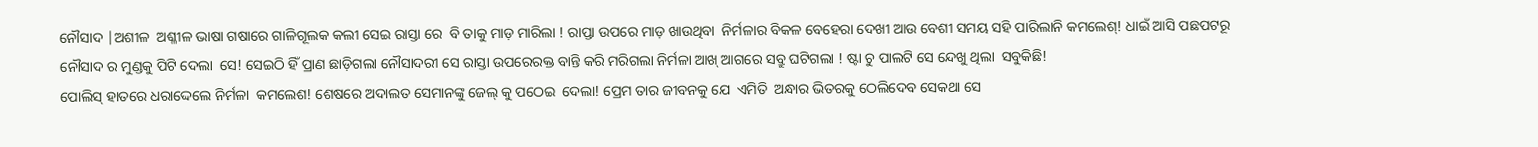ନୌସାଦ |ଅଶୀଳ  ଅଶ୍ଳୀଳ ଭାଷା ଗଷାରେ ଗାଳିଗୂଲକ କଲୀ ସେଇ ରାସ୍ତା ରେ  ବି ତାକୁ ମାଡ଼ ମାରିଲା ! ରାପ୍ତା ଉପରେ ମାଡ଼ ଖାଉଥିବା  ନିର୍ମଳାର ବିକଳ ବେହେରା ଦେଖୀ ଆଉ ବେଶୀ ସମୟ ସହି ପାରିଲାନି କମଲେଶ୍! ଧାଇଁ ଆସି ପଛପଟରୂ ନୌସାଦ ର ମୁଣ୍ଡକୁ ପିଟି ଦେଲା  ସେ! ସେଇଠି ହିଁ ପ୍ରାଣ ଛାଡ଼ିଗଲା ନୌସାଦରୀ ସେ ରାସ୍ତା ଉପରେରକ୍ତ ବାନ୍ତି କରି ମରିଗଲା ନିର୍ମଳା ଆଖ୍ ଆଗରେ ସବ୍ରୁ ଘଟିଗଲା ! ଷ୍ଟା ଚୁ ପାଲଟି ସେ ନ୍ଦେଖୁ ଥିଲା  ସବୁକିଛି!
ପୋଲିସ୍ ହାତରେ ଧରାଦ୍ଦେଲେ ନିର୍ମଳା  କମଲେଶ! ଶେଷରେ ଅଦାଲତ ସେମାନଙ୍କୁ ଜେଲ୍ କୁ ପଠେଇ  ଦେଲା! ପ୍ରେମ ତାର ଜୀବନକୁ ଯେ  ଏମିତି  ଅନ୍ଧାର ଭିତରକୁ ଠେଲିଦେବ ସେକଥା ସେ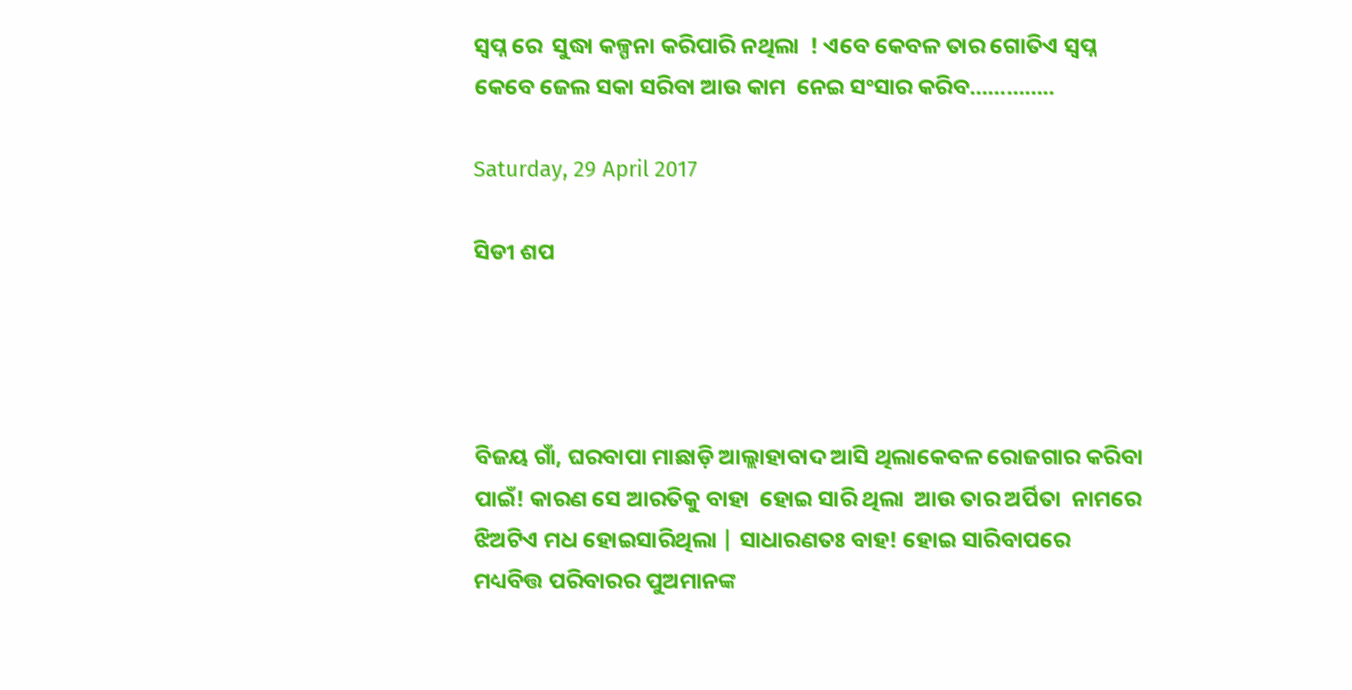ସ୍ୱପ୍ନ ରେ  ସୁଦ୍ଧା କଳ୍ପନା କରିପାରି ନଥିଲା  ! ଏବେ କେବଳ ତାର ଗୋତିଏ ସ୍ୱପ୍ନ କେବେ ଜେଲ ସକା ସରିବା ଆଉ କାମ  ନେଇ ସଂସାର କରିବ…………..

Saturday, 29 April 2017

ସିଡୀ ଶପ




ବିଜୟ ଗାଁ, ଘରବାପା ମାଛାଡ଼ି ଆଲ୍ଲାହାବାଦ ଆସି ଥିଲାକେବଳ ରୋଜଗାର କରିବା ପାଇଁ! କାରଣ ସେ ଆରତିକୁ ବାହା  ହୋଇ ସାରି ଥିଲା  ଆଉ ତାର ଅର୍ପିତା  ନାମରେ ଝିଅଟିଏ ମଧ ହୋଇସାରିଥିଲା | ସାଧାରଣତଃ ବାହ! ହୋଇ ସାରିବାପରେ ମଧ୍ୟବିତ୍ତ ପରିବାରର ପୁଅମାନଙ୍କ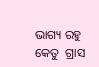ଭାଗ୍ୟ ରହୁ କେତୁ  ଗ୍ରାସ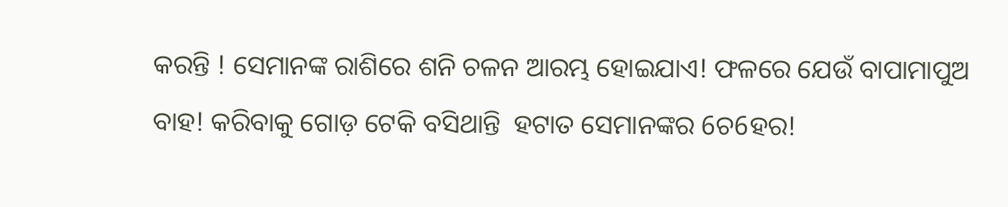କରନ୍ତି ! ସେମାନଙ୍କ ରାଶିରେ ଶନି ଚଳନ ଆରମ୍ଭ ହୋଇଯାଏ! ଫଳରେ ଯେଉଁ ବାପାମାପୁଅ ବାହ! କରିବାକୁ ଗୋଡ଼ ଟେକି ବସିଥାନ୍ତି  ହଟାତ ସେମାନଙ୍କର 6ଚ6ହର!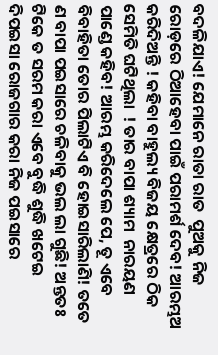ବଦଳିଯାଏ! ଯେମାନେ ରାତା ରାତ  ପୁଅକୁ ନିଜ ରୋଡ଼ରେ ଠିଆହେବା ପାଇଁ ପରାମର୍ଶ ଦେବ! ଆରମ୍ଭଅ  କରିଦିଅନ୍ତି ! କହିବା ବାହୁଲ୍ୟ ବିଜୟ କ୍ଷେତ୍ରରେ ଠିକ ସେମିତି ଘଟିଥିଲା  ! ତାର ବାପା ଶ୍ୟାମ  ନାରୟଣ ପାଣ୍ଡେ କହିବ! ଆରମ୍ଭ କରିଦେଲେ ପେ, ତୂ ଏବେ ବିବାହିତା ତୋର ପିଲାଟିଏ ବି ହୋଇସାରିଲାଣି! ତତେ  ଣ ବାପା ପଇସାରେ ଚଳିବାକୁ ଭଲ ଲା ଗୁଛି! ଅନ୍ତତଃ ଟିକେ ତ ସରମ କରା ଏବେ ବୁଦ୍ଧି ଶୁଦ୍ଧି ଖଟେଇ    ଦିପଇସା ରୋଜଗାର କରା ନିଜ ପଇସାରେ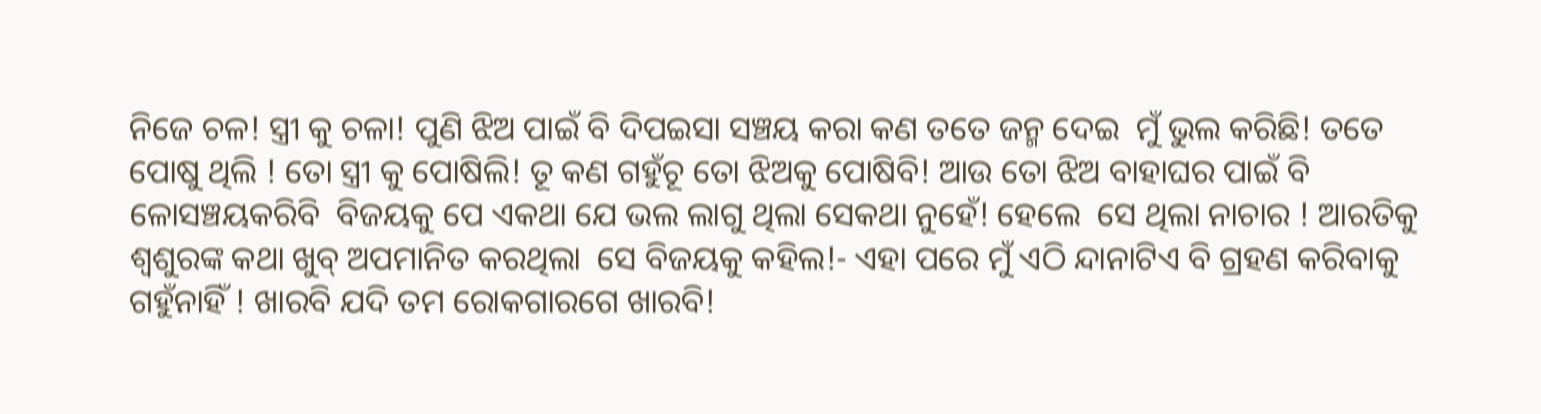ନିଜେ ଚଳ! ସ୍ତ୍ରୀ କୁ ଚଳା! ପୁଣି ଝିଅ ପାଇଁ ବି ଦିପଇସା ସଞ୍ଚୟ କରା କଣ ତତେ ଜନ୍ମ ଦେଇ  ମୁଁ ଭୁଲ କରିଛି! ତତେ ପୋଷୁ ଥିଲି ! ତୋ ସ୍ତ୍ରୀ କୁ ପୋଷିଲି! ତୂ କଣ ଗହୁଁଚୂ ତୋ ଝିଅକୁ ପୋଷିବି! ଆଉ ତୋ ଝିଅ ବାହାଘର ପାଇଁ ବି ଳୋସଞ୍ଚୟକରିବି  ବିଜୟକୁ ପେ ଏକଥା ଯେ ଭଲ ଲାଗୁ ଥିଲା ସେକଥା ନୁହେଁ! ହେଲେ  ସେ ଥିଲା ନାଚାର ! ଆରତିକୁ ଶ୍ଵଶୁରଙ୍କ କଥା ଖୁବ୍ ଅପମାନିତ କରଥିଲା  ସେ ବିଜୟକୁ କହିଲ!- ଏହା ପରେ ମୁଁ ଏଠି ନ୍ଦାନାଟିଏ ବି ଗ୍ରହଣ କରିବାକୁ ଗହୁଁନାହିଁ ! ଖାରବି ଯଦି ତମ ରୋକଗାରଗେ ଖାରବି!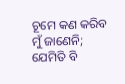ଚୂମେ କଣ କରିବ ମୁଁ ଜାଣେନି; ଯେମିତି ବି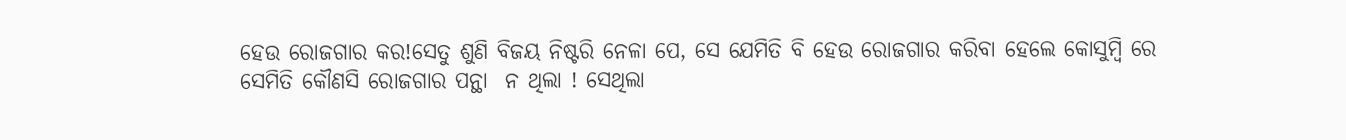ହେଉ ରୋଜଗାର କର!ସେତୁ ଶୁଣି ବିଜୟ ନିଷ୍ଟରି ନେଳା ପେ, ସେ ଯେମିତି ବି ହେଉ ରୋଜଗାର କରିବା ହେଲେ କୋସୁମ୍ବି ରେ  ସେମିତି କୌଣସି ରୋଜଗାର ପନ୍ଥା  ନ ଥିଲା ! ସେଥିଲା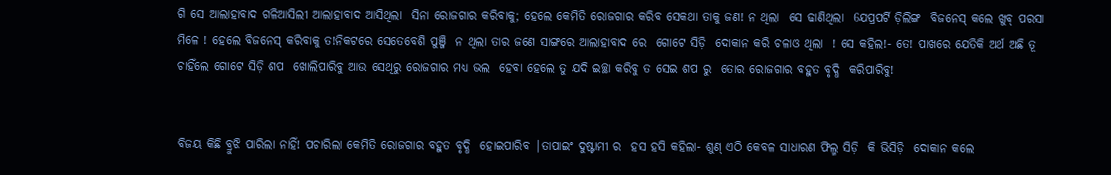ଗି ସେ ଆଲାହାବାଦ ଗଳିଆସିଲୀ ଆଲାହାବାଦ ଆସିଥିଲା  ସିନା ରୋଜଗାର କରିବାକୁ; ହେଲେ କେମିତି ରୋଜଗାର କରିବ ସେକଥା ତାକୁ ଜଣ! ନ ଥିଲା  ସେ ଢାଣିଥିଲା  6ଯପ୍ରପର୍ଟି ଡ଼ିଲିଙ୍ଗ  ବିଜନେସ୍ କଲେ ଖୁବ୍ ପରସା ମିଳେ ! ହେଲେ ବିଜନେସ୍ କରିବାକୁ ତ!ନିକଟରେ ସେତେବେଶି ପୁଞ୍ଜି  ନ ଥିଲା ତାର ଜଣେ ସାଙ୍ଗରେ ଆଲାହାବାଦ ରେ  ଗୋଟେ ସିଡ଼ି  ଦୋକାନ କରି ଚଳାଓ ଥିଲା  ! ସେ କହିଲ!- ତେ! ପାଖରେ ଯେତିକି ଅର୍ଥ ଅଛି ତୂ ଚାହିଁଲେ ଗୋଟେ ସିଡ଼ି ଶପ  ଖୋଲିପାରିବୁ ଆଉ ସେଥିରୁ ରୋଜଗାର ମଧ୍ୟ ଭଲ  ହେବା ହେଲେ ତୁ ଯଦି ଇଚ୍ଛା କରିବୁ ତ ସେଇ ଶପ ରୁ  ତୋର ରୋଜଗାର ବହୁତ ବୃଦ୍ଧି  କରିପାରିବୁ!


ବିଜୟ କିଛି ବ୍ରୁଝି ପାରିଲା ନାହିଁ! ପଚାରିଲା କେମିତି ରୋଜଗାର ବହୁତ ବୃଦ୍ଧି  ହୋଇପାରିବ |ତାପାଇଂ ଦୁଷ୍ଟାମୀ ର  ହସ ହସି କହିଲା- ଶୁଣ୍ ଏଠି କେବଳ ସାଧାରଣ ଫିଲ୍ମ ସିଡ଼ି  କି ଭିସିଡ଼ି  ଦୋକାନ କଲେ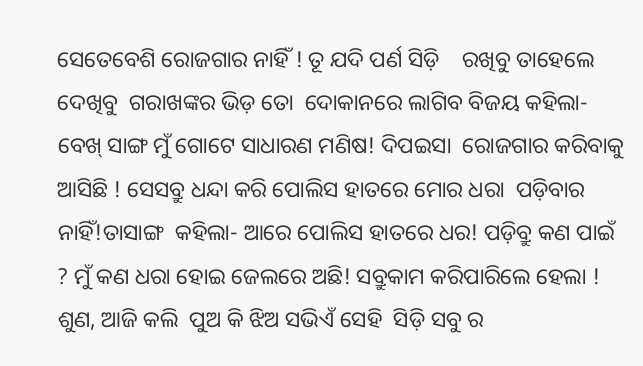ସେତେବେଶି ରୋଜଗାର ନାହିଁ ! ତୂ ଯଦି ପର୍ଣ ସିଡ଼ି    ରଖିବୁ ତାହେଲେ ଦେଖିବୁ  ଗରାଖଙ୍କର ଭିଡ଼ ତୋ  ଦୋକାନରେ ଲାଗିବ ବିଜୟ କହିଲା- ବେଖ୍ ସାଙ୍ଗ ମୁଁ ଗୋଟେ ସାଧାରଣ ମଣିଷ! ଦିପଇସା  ରୋଜଗାର କରିବାକୁ ଆସିଛି ! ସେସବ୍ରୁ ଧନ୍ଦା କରି ପୋଲିସ ହାତରେ ମୋର ଧରା  ପଡ଼ିବାର ନାହିଁ!ତାସାଙ୍ଗ  କହିଲା- ଆରେ ପୋଲିସ ହାତରେ ଧର! ପଡ଼ିବ୍ରୁ କଣ ପାଇଁ ? ମୁଁ କଣ ଧରା ହୋଇ ଜେଲରେ ଅଛି! ସବ୍ରୁକାମ କରିପାରିଲେ ହେଲା ! ଶୁଣ, ଆଜି କଲି  ପୁଅ କି ଝିଅ ସଭିଏଁ ସେହି  ସିଡ଼ି ସବୁ ର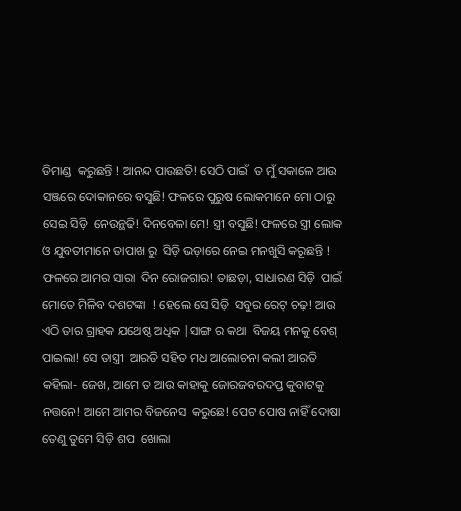ଡିମାଣ୍ଡ  କରୁଛନ୍ତି ! ଆନନ୍ଦ ପାଉଛତି! ସେଠି ପାଇଁ  ତ ମୁଁ ସକାଳେ ଆଉ  ସଞ୍ଜରେ ଦୋକାନରେ ବସୁଛି! ଫଳରେ ପୁରୁଷ ଲୋକମାନେ ମୋ ଠାରୁ  ସେଇ ସିଡ଼ି  ନେଉନ୍ଥଢି! ଦିନବେଳା ମେ! ସ୍ତ୍ରୀ ବସୁଛି! ଫଳରେ ସ୍ତ୍ରୀ ଲୋକ ଓ ଯୁବତୀମାନେ ତାପାଖ ରୁ  ସିଡ଼ି ଭଡ଼ାରେ ନେଇ ମନଖୁସି କରୂଛନ୍ତି ! ଫଳରେ ଆମର ସାରା  ଦିନ ରୋଜଗାର! ତାଛଡ଼ା, ସାଧାରଣ ସିଡ଼ି  ପାଇଁ ମୋତେ ମିଳିବ ଦଶଟଙ୍କା  ! ହେଲେ ସେ ସିଡ଼ି  ସବୁର ରେଟ୍ ଚଢ଼! ଆଉ ଏଠି ତାର ଗ୍ରାହକ ଯଥେଷ୍ଠ ଅଧିକ |ସାଙ୍ଗ ର କଥା  ବିଜୟ ମନକୁ ବେଶ୍ ପାଇଲା! ସେ ତାସ୍ତ୍ରୀ  ଆରତି ସହିତ ମଧ ଆଲୋଚନା କଲୀ ଆରତି କହିଲା- ଜେଖ, ଆମେ ତ ଆଉ କାହାକୁ ଜୋରଜବରଦପ୍ତ କୁବାଟକୁ ନତ୍ତନେ! ଆମେ ଆମର ବିଜନେସ  କରୁଛେ! ପେଟ ପୋଷ ନାହିଁ ଦୋଷା ତେଣୁ ତୁମେ ସିଡ଼ି ଶପ  ଖୋଲା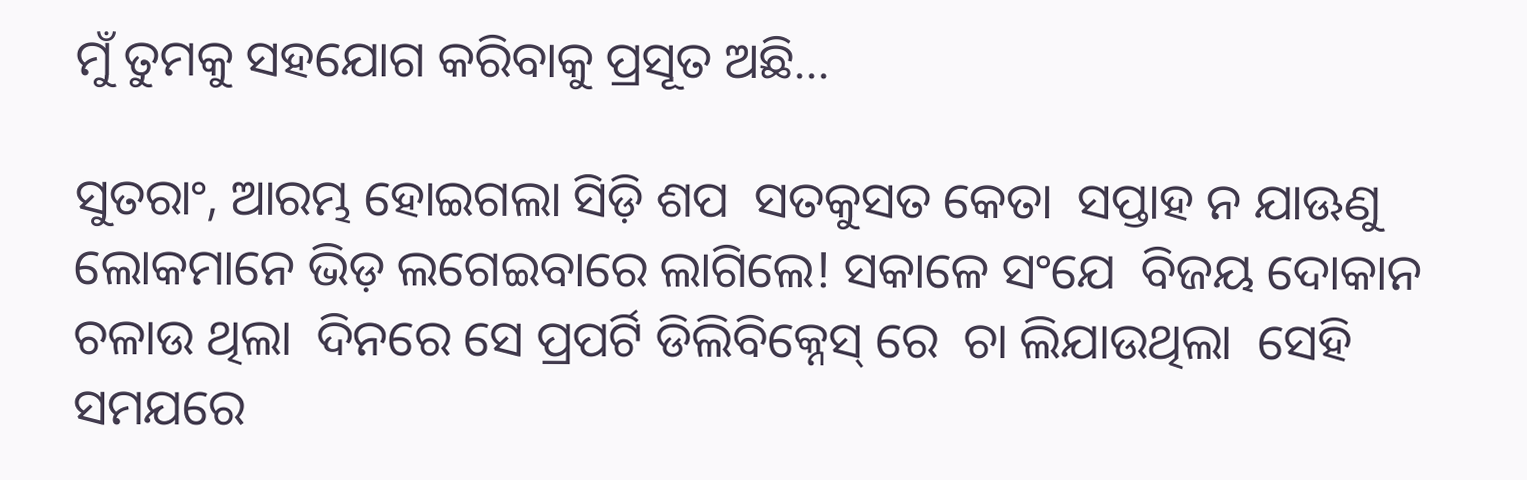ମୁଁ ତୁମକୁ ସହଯୋଗ କରିବାକୁ ପ୍ରସୂତ ଅଛି...

ସୁତରାଂ, ଆରମ୍ଭ ହୋଇଗଲା ସିଡ଼ି ଶପ  ସତକୁସତ କେତା  ସପ୍ତାହ ନ ଯାଊଣୁ ଲୋକମାନେ ଭିଡ଼ ଲଗେଇବାରେ ଲାଗିଲେ! ସକାଳେ ସଂଯେ  ବିଜୟ ଦୋକାନ  ଚଳାଉ ଥିଲା  ଦିନରେ ସେ ପ୍ରପର୍ଟି ଡିଲିବିକ୍ନେସ୍ ରେ  ଚା ଲିଯାଉଥିଲା  ସେହି ସମଯରେ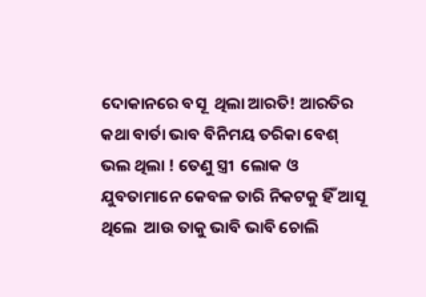ଦୋକାନରେ ବସୂ  ଥିଲା ଆରତି! ଆରତିର କଥା ବାର୍ତା ଭାବ ବିନିମୟ ତରିକା ବେଶ୍ ଭଲ ଥିଲା ! ତେଣୁ ସ୍ତ୍ରୀ  ଲୋକ ଓ ଯୁବତାମାନେ କେବଳ ତାରି ନିକଟକୁ ହିଁ ଆସୂ ଥିଲେ  ଆଉ ତାକୁ ଭାବି ଭାବି ଚୋଲି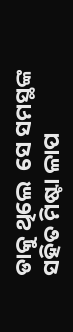ଡାକୁ ଥିଲେ  ସେ ସମସ୍ଥଙ୍କ ସହିତ ମିଷ୍ଟା ଳାପ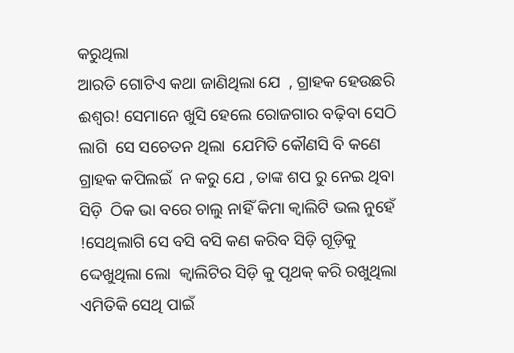କରୁଥିଲା
ଆରତି ଗୋଟିଏ କଥା ଜାଣିଥିଲା ଯେ  , ଗ୍ରାହକ ହେଉଛରି ଈଶ୍ଵର! ସେମାନେ ଖୁସି ହେଲେ ରୋଜଗାର ବଢ଼ିବା ସେଠି ଲାଗି  ସେ ସଚେତନ ଥିଲା  ଯେମିତି କୌଣସି ବି କଣେ ଗ୍ରାହକ କପିଲଇଁ  ନ କରୁ ଯେ , ତାଙ୍କ ଶପ ରୁ ନେଇ ଥିବା ସିଡ଼ି  ଠିକ ଭା ବରେ ଚାଲୁ ନାହିଁ କିମା କ୍ୱାଲିଟି ଭଲ ନୁହେଁ  !ସେଥିଲାଗି ସେ ବସି ବସି କଣ କରିବ ସିଡ଼ି ଗୂଡ଼ିକୁ ଦ୍ଦେଖୁଥିଲା ଲୋ  କ୍ୱାଲିଟିର ସିଡ଼ି କୁ ପୃଥକ୍ କରି ରଖୁଥିଲା  ଏମିତିକି ସେଥି ପାଇଁ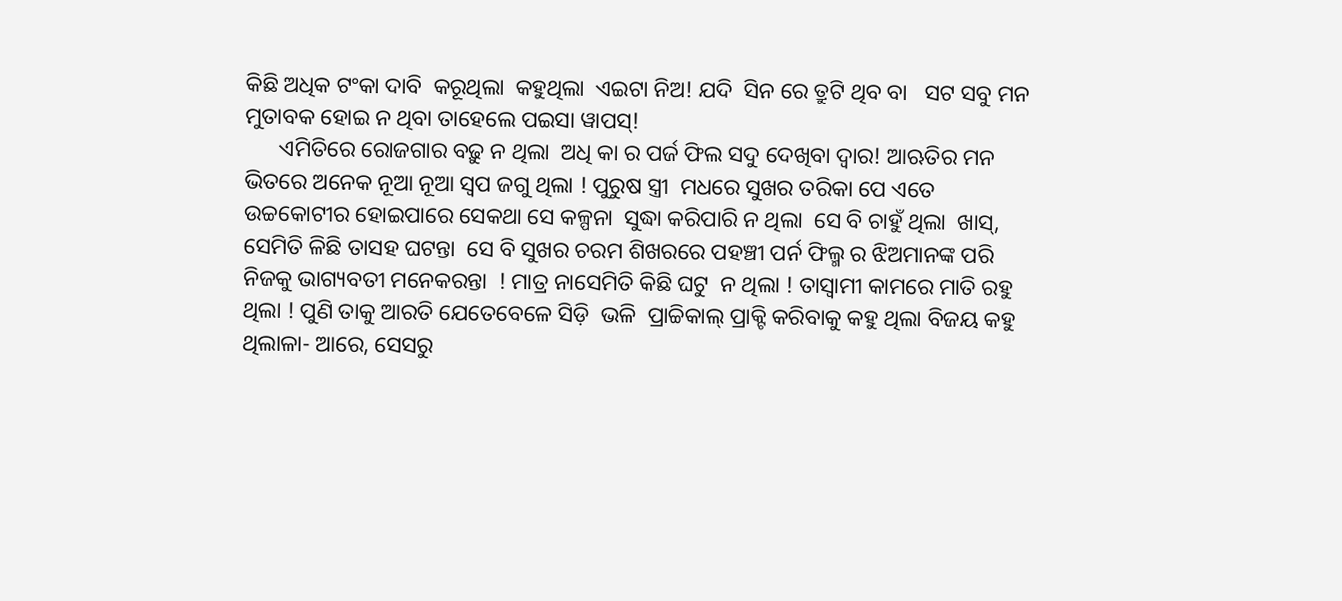କିଛି ଅଧିକ ଟଂକା ଦାବି  କରୂଥିଲା  କହୁଥିଲା  ଏଇଟା ନିଅ! ଯଦି  ସିନ ରେ ତ୍ରୁଟି ଥିବ ବା   ସଟ ସବୁ ମନ ମୁତାବକ ହୋଇ ନ ଥିବା ତାହେଲେ ପଇସା ୱାପସ୍!
      ଏମିତିରେ ରୋଜଗାର ବଢ଼ୁ ନ ଥିଲା  ଅଧି କା ର ପର୍ଜ ଫିଲ ସଦୁ ଦେଖିବା ଦ୍ବାର! ଆଋତିର ମନ ଭିତରେ ଅନେକ ନୂଆ ନୂଆ ସ୍ଵପ ଜଗୁ ଥିଲା ! ପୁରୁଷ ସ୍ତ୍ରୀ  ମଧରେ ସୁଖର ତରିକା ପେ ଏତେ ଉଚ୍ଚକୋଟୀର ହୋଇପାରେ ସେକଥା ସେ କଳ୍ପନା  ସୁଦ୍ଧା କରିପାରି ନ ଥିଲା  ସେ ବି ଚାହୁଁ ଥିଲା  ଖାସ୍, ସେମିତି ଳିଛି ତାସହ ଘଟନ୍ତା  ସେ ବି ସୁଖର ଚରମ ଶିଖରରେ ପହଞ୍ଚୀ ପର୍ନ ଫିଲ୍ମ ର ଝିଅମାନଙ୍କ ପରି ନିଜକୁ ଭାଗ୍ୟବତୀ ମନେକରନ୍ତା  ! ମାତ୍ର ନାସେମିତି କିଛି ଘଟୁ  ନ ଥିଲା ! ତାସ୍ୱାମୀ କାମରେ ମାତି ରହୁ ଥିଲା ! ପୁଣି ତାକୁ ଆରତି ଯେତେବେଳେ ସିଡ଼ି  ଭଳି  ପ୍ରାଚ୍ଚିକାଲ୍ ପ୍ରାକ୍ଟି କରିବାକୁ କହୁ ଥିଲା ବିଜୟ କହୁ ଥିଲାଳା- ଆରେ, ସେସରୁ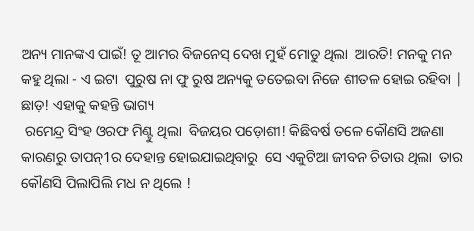ଅନ୍ୟ ମାନଙ୍କଏ ପାଇଁ! ତୂ ଆମର ବିଜନେସ୍ ଦେଖ ମୁହଁ ମୋଡୁ ଥିଲା  ଆରତି! ମନକୁ ମନ କହୁ ଥିଲା - ଏ ଇଟା  ପୁରୁଷ ନା ଫୁ ରୁଷ ଅନ୍ୟକୁ ତତେଇବା ନିଜେ ଶୀତଳ ହୋଇ ରହିବା | ଛାଡ଼! ଏହାକୁ କହନ୍ତି ଭାଗ୍ୟ
 ରମେନ୍ଦ୍ର ସିଂହ ଓରଫ ମିଣ୍ଟୁ ଥିଲା  ବିଜୟର ପଡ଼ୋଶୀ! କିଛିବର୍ଷ ତଳେ କୌଣସି ଅଜଣା କାରଣରୁ ତାପନ୍1ର ଦେହାନ୍ତ ହୋଇଯାଇଥିବାରୁ  ସେ ଏକୁଟିଆ ଜୀବନ ଚିତାଉ ଥିଲା  ତାର କୌଣସି ପିଲାପିଲି ମଧ ନ ଥିଲେ !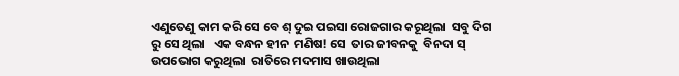ଏଣୁତେଣୁ କାମ କରି ସେ ବେ ଶ୍ ଦୁଇ ପଇସା ରୋଜଗାର କରୂଥିଲା  ସବୁ ଦିଗ ରୁ ସେ ଥିଲା   ଏକ ବନ୍ଧନ ହୀନ  ମଣିଷ! ସେ  ତାର ଜୀବନକୁ  ବିନଦା ସ୍ ଉପଭୋଗ କରୁଥିଲା  ରାତିରେ ମଦମାସ ଖାଉଥିଲା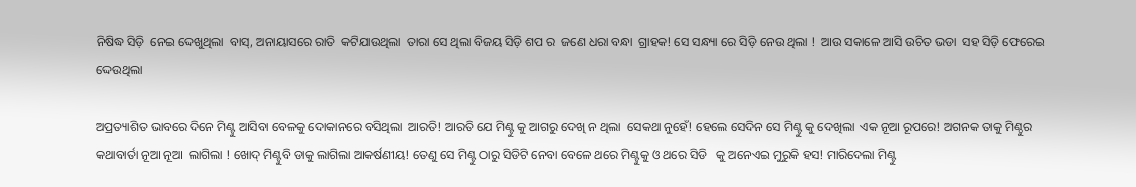ନିଷିଦ୍ଧ ସିଡ଼ି  ନେଇ ଦ୍ଦେଖୁଥିଲା  ବାସ୍, ଅନାୟାସରେ ରାତି  କଟିଯାଉଥିଲା  ତାରା ସେ ଥିଲା ବିଜୟ ସିଡ଼ି ଶପ ର  ଜଣେ ଧରା ବନ୍ଧା  ଗ୍ରାହକ! ସେ ସନ୍ଧ୍ୟା ରେ ସିଡ଼ି ନେଉ ଥିଲା !  ଆଉ ସକାଳେ ଆସି ଉଚିତ ଭଡା  ସହ ସିଡ଼ି ଫେରେଇ ଦ୍ଦେଉଥିଲା

ଅପ୍ରତ୍ୟାଶିତ ଭାବରେ ଦିନେ ମିଣ୍ଟୁ ଆସିବା ବେଳକୁ ଦୋକାନରେ ବସିଥିଲା  ଆରତି! ଆରତି ଯେ ମିଣ୍ଟୁ କୁ ଆଗରୁ ଦେଖି ନ ଥିଲା  ସେକଥା ନୁହେଁ! ହେଲେ ସେଦିନ ସେ ମିଣ୍ଟୁ କୁ ଦେଖିଲା  ଏକ ନୂଆ ରୂପରେ! ଅଗନକ ତାକୁ ମିଣ୍ଠୁର କଥାବାର୍ତା ନୂଆ ନୂଆ  ଲାଗିଲା ! ଖୋଦ୍ ମିଣ୍ଟୁବି ଡାକୁ ଲାଗିଲା ଆକର୍ଷଣୀୟ! ତେଣୁ ସେ ମିଣ୍ଟୁ ଠାରୁ ସିଡିଟି ନେବା ବେଳେ ଥରେ ମିଣ୍ଟୁକୁ ଓ ଥରେ ସିଡି   କୁ ଅନେଏଇ ମୁରୁକି ହସ! ମାରିଦେଲା ମିଣ୍ଟୁ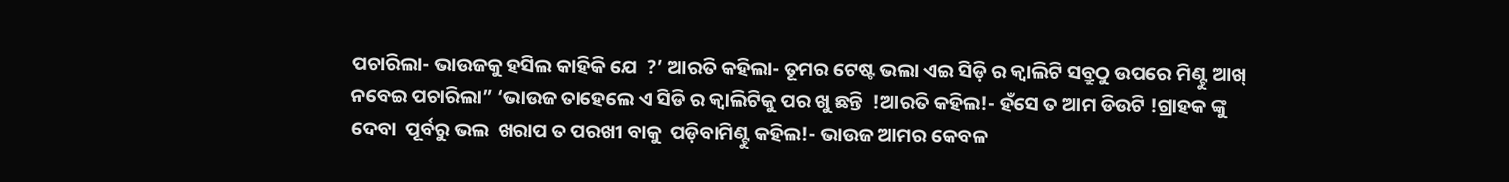ପଚାରିଲା- ଭାଉଜକୁ ହସିଲ କାହିକି ଯେ  ?’ ଆରତି କହିଲା- ତୂମର ଟେଷ୍ଟ ଭଲା ଏଇ ସିଡ଼ି ର କ୍ୱାଲିଟି ସବ୍ରୁଠୁ ଉପରେ ମିଣ୍ଟୁ ଆଖ୍ ନବେଇ ପଚାରିଲା” ‘ଭାଉଜ ତାହେଲେ ଏ ସିଡି ର କ୍ୱାଲିଟିକୁ ପର ଖୁ ଛନ୍ତି  !ଆରତି କହିଲ!- ହଁସେ ତ ଆମ ଡିଉଟି !ଗ୍ରାହକ ଙ୍କୁ ଦେବା  ପୂର୍ବରୁ ଭଲ  ଖରାପ ତ ପରଖୀ ବାକୁ  ପଡ଼ିବାମିଣ୍ଟୁ କହିଲ!- ଭାଉଜ ଆମର କେବଳ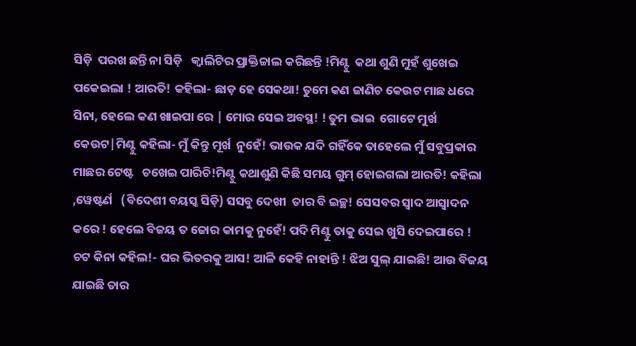ସିଡ଼ି  ପରଖ ଛନ୍ତି ନା ସିଡ଼ି   କ୍ୱାଲିଟିର ପ୍ରାକ୍ତିଚ୍ଚାଲ କରିଛନ୍ତି !ମିଣ୍ଟୁ  କଥା ଶୁଣି ମୁହଁ ଶୁଖେଇ ପକେଇଲା ! ଆରତି! କହିଲା- ଛାଡ଼ ହେ ସେକଥା! ତୁମେ କଣ ଜାଣିଚ କେଉଟ ମାଛ ଧରେ ସିନା, ହେଲେ କଣ ଖାଇପା ରେ | ମୋର ସେଇ ଅବସ୍ଥ! ! ତୁମ ଭାଇ  ଗୋଟେ ମୁର୍ଖ କେଉଟ|ମିଣ୍ଟୁ କହିଲା- ମୁଁ କିନ୍ତୁ ମୂର୍ଖ  ନୁହେଁ! ଭାଉକ ଯଦି ଗହିଁକେ ତାହେଲେ ମୁଁ ସବୁପ୍ରକାର ମାଛର ଟେଷ୍ଟ   ଚଖେଇ ପାରିଚି!ମିଣ୍ଟୁ କଥାଶୁଣି କିଛି ସମୟ ଗୁମ୍ ହୋଇଗଲା ଆରତି! କହିଲା ,ୱେଷ୍ଟର୍ଣ   (ବିଦେଶୀ ବୟସ୍କ ସିଡ଼ି) ସସବୁ ଦେଖୀ  ତାର ବି ଇଚ୍ଛ! ସେସବର ସ୍ୱାଦ ଆସ୍ୱାଦନ କରେ ! ହେଲେ ବିଜୟ ତ ଜୋର କାମକୁ ନୁହେଁ! ପଦି ମିଣ୍ଟୁ ତାକୁ ସେଇ ଖୁସି ଦେଇପାରେ ! ଚଟ କିନା କହିଲ!- ଘର ଭିତରକୁ ଆସ! ଆଳି କେହି ନାହାନ୍ତି ! ଝିଅ ସୁଲ୍ ଯାଇଛି! ଆଉ ବିଜୟ ଯାଇଛି ତାର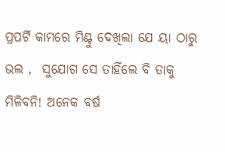ପ୍ରପର୍ଟି କାମରେ ମିଣ୍ଟୁ ଦେଖିଲା ଯେ ୟା ଠାରୁ  ଭଲ ,  ସୁଯୋଗ ସେ ତାହିଁଲେ ବି ତାକୁ ମିଳିବନି! ଅନେକ ବର୍ଷ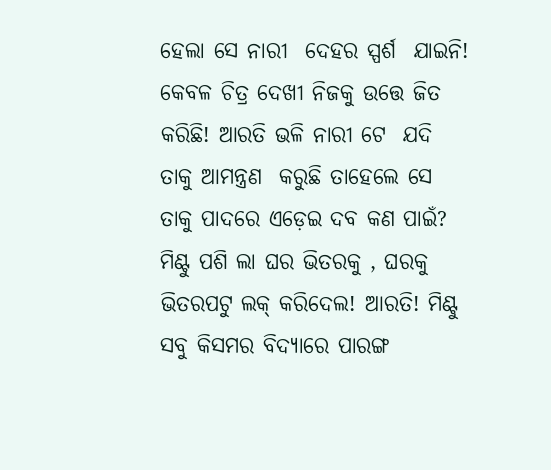ହେଲା ସେ ନାରୀ  ଦେହର ସ୍ପର୍ଶ  ଯାଇନି! କେବଳ ଚିତ୍ର ଦେଖୀ ନିଜକୁ ଉତ୍ତେ ଜିତ କରିଛି! ଆରତି ଭଳି ନାରୀ ଟେ  ଯଦି  ତାକୁ ଆମନ୍ତ୍ରଣ  କରୁଛି ତାହେଲେ ସେ ତାକୁ ପାଦରେ ଏଡ଼େଇ ଦବ କଣ ପାଇଁ?
ମିଣ୍ଟୁ ପଶି ଲା ଘର ଭିତରକୁ , ଘରକୁ ଭିତରପଟୁ ଲକ୍ କରିଦେଲ! ଆରତି! ମିଣ୍ଟୁ ସବୁ କିସମର ବିଦ୍ୟାରେ ପାରଙ୍ଗ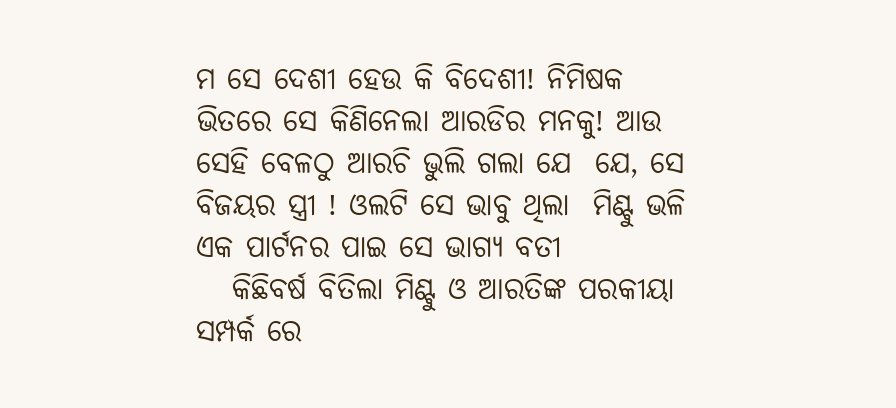ମ ସେ ଦେଶୀ ହେଉ କି ବିଦେଶୀ! ନିମିଷକ ଭିତରେ ସେ କିଣିନେଲା ଆରଡିର ମନକୁ! ଆଉ ସେହି ବେଳଠୁ ଆରଚି ଭୁଲି ଗଲା ଯେ  ଯେ, ସେ ବିଜୟର ସ୍ତ୍ରୀ ! ଓଲଟି ସେ ଭାବୁ ଥିଲା  ମିଣ୍ଟୁ ଭଳି ଏକ ପାର୍ଟନର ପାଇ ସେ ଭାଗ୍ୟ ବତୀ
   କିଛିବର୍ଷ ବିତିଲା ମିଣ୍ଟୁ ଓ ଆରତିଙ୍କ ପରକୀୟା ସମ୍ପର୍କ ରେ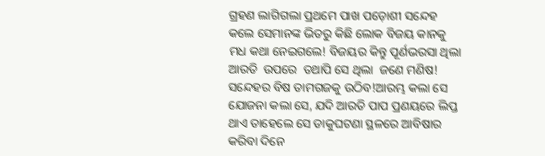ଗ୍ରହଣ ଲାଗିଗଲା ପ୍ରଥମେ ପାଖ ପଡ଼ୋଶୀ ସନ୍ଦେହ କଲେ ସେମାନଙ୍କ ଭିତରୁ କିଛି ଲୋକ ବିଜୟ କାନକୁ ମଧ କଥା ନେଇଗଲେ! ବିଜୟର କିନ୍ତୁ ପୂର୍ଣଭରସା ଥିଲା  ଆରତି  ଉପରେ  ତଥାପି ସେ ଥିଲା  ଜଣେ ମଣିଷ! ସନ୍ଦେହର ବିଷ ତାମଗଜକୁ ଉଠିବ!ଆରମ୍ଭ କଲା ସେ ଯୋଜନା କଲା ସେ, ଯଦି ଆରତି ପାପ ପ୍ରଣୟରେ ଲିପ୍ତ ଥାଏ ତାହେଲେ ସେ ଡାକୁଘଟଣା ସ୍ଥଳରେ ଆବିଷାର କରିବା ଦିନେ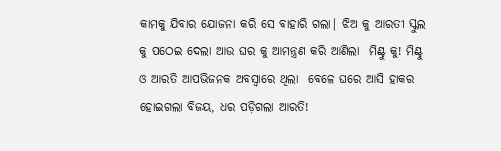କାମକୁ ଯିବାର ଯୋଜନା କରି ସେ ବାହାରି ଗଲା| ଝିଅ କୁ ଆରତୀ ସ୍କୁଲ କୁ ପଠେଇ ଦେଲା ଆଉ ଘର କୁ ଆମନ୍ତ୍ରଣ କରି ଆଣିଲା  ମିଣ୍ଟୁ କୁ! ମିଣ୍ଟୁ ଓ ଆରତି ଆପଭିଜନକ ଅବସ୍ୱାରେ ଥିଲା  ବେଳେ ଘରେ ଆସି ହାକର ହୋଇଗଲା ବିଜୟ, ଧର ପଡ଼ିଗଲା ଆରତି!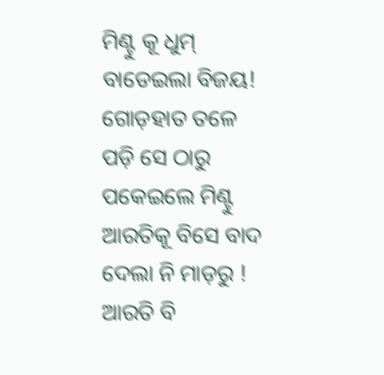ମିଣ୍ଟୁ କୂ ଧୁମ୍ ବାଡେଇଲା ବିଜୟ! ଗୋଡ଼ହାତ ତଳେ ପଡ଼ି ସେ ଠାରୁ  ପକେଇଲେ ମିଣ୍ଟୁ ଆରତିକୂ ବିସେ ବାଦ ଦେଲା ନି ମାଡ଼ରୁ ! ଆରତି ବି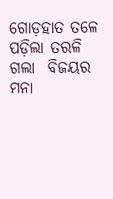ଗୋଡ଼ହାତ ତଳେ  ପଡ଼ିଲା ତରଳି ଗଲା  ବିଜୟର ମନା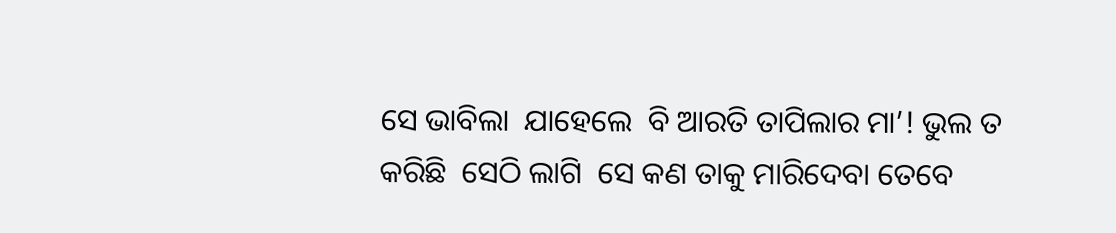ସେ ଭାବିଲା  ଯାହେଲେ  ବି ଆରତି ତାପିଲାର ମା’! ଭୁଲ ତ କରିଛି  ସେଠି ଲାଗି  ସେ କଣ ତାକୁ ମାରିଦେବା ତେବେ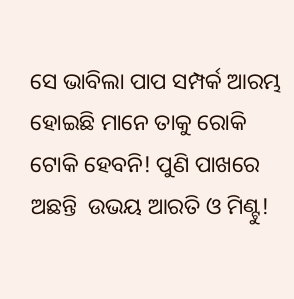ସେ ଭାବିଲା ପାପ ସମ୍ପର୍କ ଆରମ୍ଭ ହୋଇଛି ମାନେ ତାକୁ ରୋକି  ଟୋକି ହେବନି! ପୁଣି ପାଖରେ ଅଛନ୍ତି  ଉଭୟ ଆରତି ଓ ମିଣ୍ଟୁ!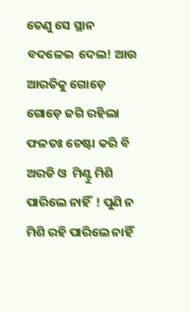ତେଣୁ ସେ ସ୍ଥାନ ବଦଳେଇ  ଦେଲ! ଆଉ ଆରତିକୁ ଗୋଡ଼େ ଗୋଡ଼େ ଜଗି ରହିଲା ଫଳତଃ ଚେଷ୍ଟା କରି ବି ଅରଡି ଓ  ମିଣ୍ଟୁ ମିଶି  ପାରିଲେ ନାହିଁ  ! ପୁଣି ନ ମିଶି ରହି ପାରିଲେ ନାହିଁ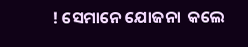! ସେମାନେ ଯୋଜନା  କଲେ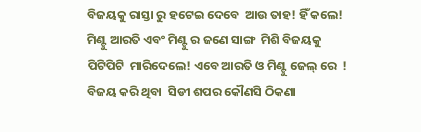ବିଜୟକୁ ରାସ୍ତା ରୁ ହଟେଇ ଦେବେ  ଆଉ ତାହ! ହିଁ କଲେ! ମିଣ୍ଟୁ ଆରତି ଏବଂ ମିଣ୍ଟୁ ର ଜଣେ ସାଙ୍ଗ  ମିଶି ବିଜୟକୁ  ପିଟିପିଟି  ମାରିଦେଲେ! ଏବେ ଆରତି ଓ ମିଣ୍ଟୁ ଜେଲ୍ ରେ  ! ବିଜୟ କରି ଥିବା  ସିଡୀ ଶପର କୌଣସି ଠିକଣା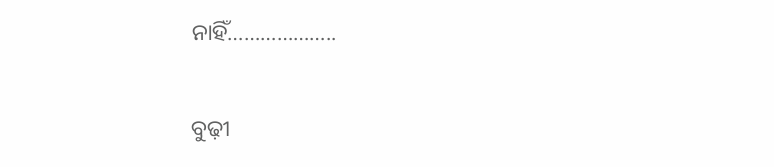ନାହିଁ………………..

ବୁଢ଼ୀ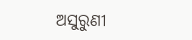ଅସୁରୁଣୀ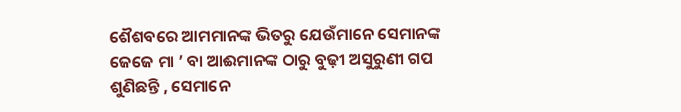ଶୈଶବରେ ଆମମାନଙ୍କ ଭିତରୁ ଯେଉଁମାନେ ସେମାନଙ୍କ ଜେଜେ ମା ’ ବା ଆଈମାନଙ୍କ ଠାରୁ ବୁଢ଼ୀ ଅସୁରୁଣୀ ଗପ ଶୁଣିଛନ୍ତି , ସେମାନେ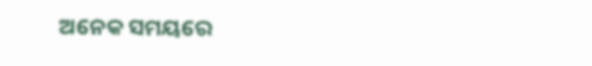ଅନେକ ସମୟରେ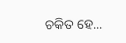ଚକିତ ହେ...